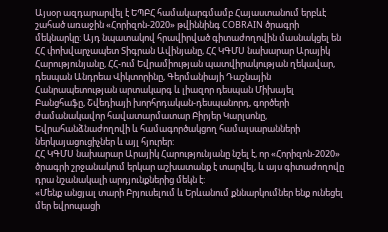Այսօր ազդարարվել է ԵՊԲՀ համակարգմամբ Հայաստանում երբևէ շահած առաջին «Հորիզոն-2020» թվիննինգ COBRAIN ծրագրի մեկնարկը: Այդ նպատակով հրավիրված գիտաժողովին մասնակցել են ՀՀ փոխվարչապետ Տիգրան Ավինյանը, ՀՀ ԿԳՄՍ նախարար Արայիկ Հարությունյանը, ՀՀ-ում Եվրամիության պատվիրակության ղեկավար, դեսպան Անդրեա Վիկտորինը, Գերմանիայի Դաշնային Հանրապետության արտակարգ և լիազոր դեսպան Միխայել Բանցհաֆը, Շվեդիայի խորհրդական-դեսպանորդ, գործերի ժամանակավոր հավատարմատար Բիրյեր Կարլսոնը, Եվրահանձնաժողովի և համագործակցող համալսարանների ներկայացուցիչներ և այլ հյուրեր:
ՀՀ ԿԳՄՍ նախարար Արայիկ Հարությունյանը նշել է, որ «Հորիզոն-2020» ծրագրի շրջանակում երկար աշխատանք է տարվել, և այս գիտաժողովը դրա նշանակալի արդյունքներից մեկն է:
«Մենք անցյալ տարի Բրյուսելում և Երևանում քննարկումներ ենք ունեցել մեր եվրոպացի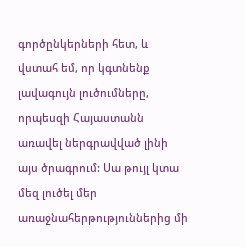գործընկերների հետ, և վստահ եմ, որ կգտնենք լավագույն լուծումները, որպեսզի Հայաստանն առավել ներգրավված լինի այս ծրագրում: Սա թույլ կտա մեզ լուծել մեր առաջնահերթություններից մի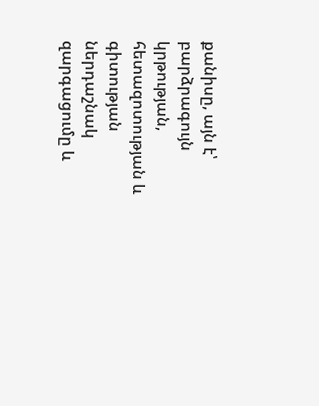քանիսը, այն է՝ բարձրագույն կրթության, հետազոտության և գիտության ներդաշնակ զարգացումը և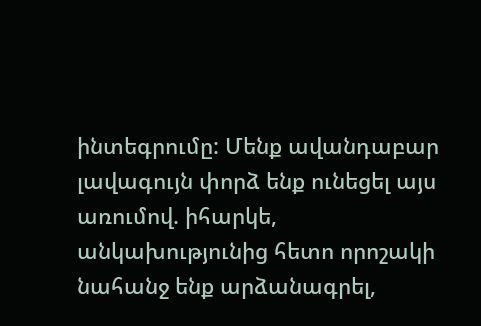ինտեգրումը: Մենք ավանդաբար լավագույն փորձ ենք ունեցել այս առումով. իհարկե, անկախությունից հետո որոշակի նահանջ ենք արձանագրել,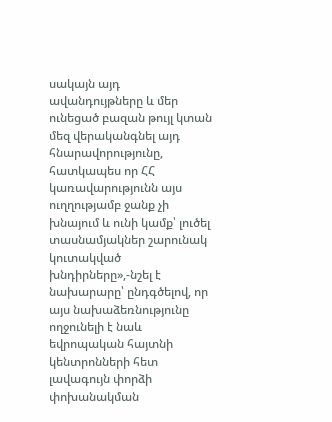սակայն այդ ավանդույթները և մեր ունեցած բազան թույլ կտան մեզ վերականգնել այդ հնարավորությունը, հատկապես որ ՀՀ կառավարությունն այս ուղղությամբ ջանք չի խնայում և ունի կամք՝ լուծել տասնամյակներ շարունակ կուտակված խնդիրները»,-նշել է նախարարը՝ ընդգծելով, որ այս նախաձեռնությունը ողջունելի է նաև եվրոպական հայտնի կենտրոնների հետ լավագույն փորձի փոխանակման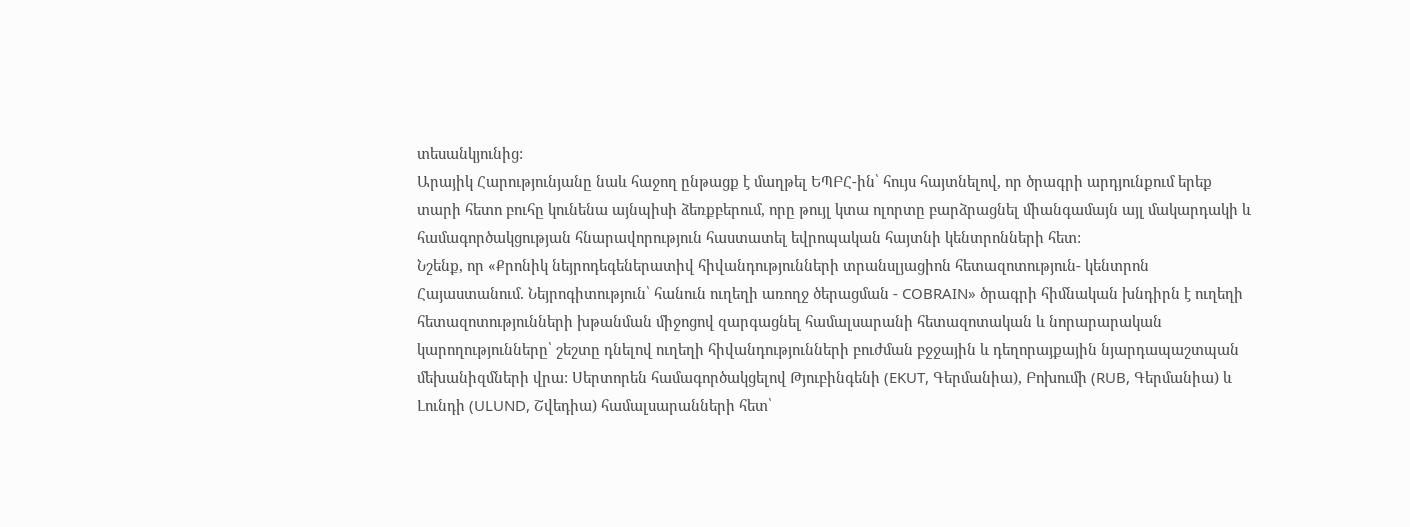տեսանկյունից:
Արայիկ Հարությունյանը նաև հաջող ընթացք է մաղթել ԵՊԲՀ-ին՝ հույս հայտնելով, որ ծրագրի արդյունքում երեք տարի հետո բուհը կունենա այնպիսի ձեռքբերում, որը թույլ կտա ոլորտը բարձրացնել միանգամայն այլ մակարդակի և համագործակցության հնարավորություն հաստատել եվրոպական հայտնի կենտրոնների հետ:
Նշենք, որ «Քրոնիկ նեյրոդեգեներատիվ հիվանդությունների տրանսլյացիոն հետազոտություն- կենտրոն Հայաստանում. Նեյրոգիտություն՝ հանուն ուղեղի առողջ ծերացման - COBRAIN» ծրագրի հիմնական խնդիրն է ուղեղի հետազոտությունների խթանման միջոցով զարգացնել համալսարանի հետազոտական և նորարարական կարողությունները՝ շեշտը դնելով ուղեղի հիվանդությունների բուժման բջջային և դեղորայքային նյարդապաշտպան մեխանիզմների վրա: Սերտորեն համագործակցելով Թյուբինգենի (EKUT, Գերմանիա), Բոխումի (RUB, Գերմանիա) և Լունդի (ULUND, Շվեդիա) համալսարանների հետ՝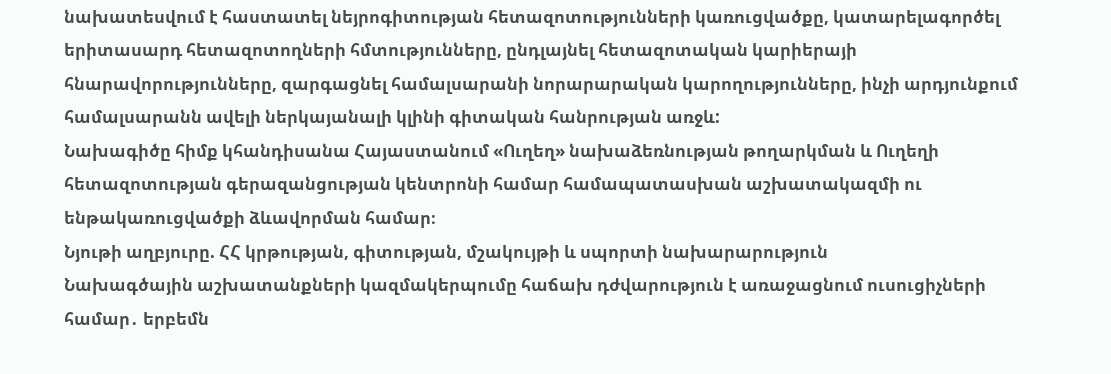նախատեսվում է հաստատել նեյրոգիտության հետազոտությունների կառուցվածքը, կատարելագործել երիտասարդ հետազոտողների հմտությունները, ընդլայնել հետազոտական կարիերայի հնարավորությունները, զարգացնել համալսարանի նորարարական կարողությունները, ինչի արդյունքում համալսարանն ավելի ներկայանալի կլինի գիտական հանրության առջև:
Նախագիծը հիմք կհանդիսանա Հայաստանում «Ուղեղ» նախաձեռնության թողարկման և Ուղեղի հետազոտության գերազանցության կենտրոնի համար համապատասխան աշխատակազմի ու ենթակառուցվածքի ձևավորման համար։
Նյութի աղբյուրը. ՀՀ կրթության, գիտության, մշակույթի և սպորտի նախարարություն
Նախագծային աշխատանքների կազմակերպումը հաճախ դժվարություն է առաջացնում ուսուցիչների համար․ երբեմն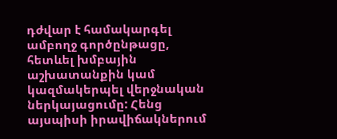դժվար է համակարգել ամբողջ գործընթացը, հետևել խմբային աշխատանքին կամ կազմակերպել վերջնական ներկայացումը: Հենց այսպիսի իրավիճակներում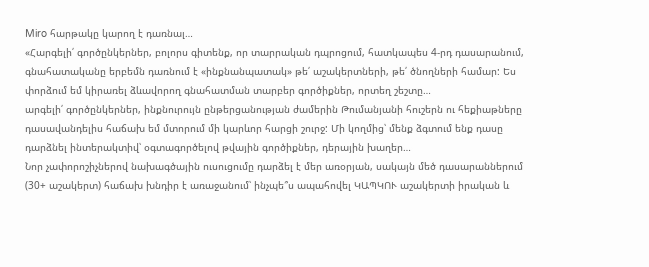Miro հարթակը կարող է դառնալ…
«Հարգելի՛ գործընկերներ, բոլորս գիտենք, որ տարրական դպրոցում, հատկապես 4-րդ դասարանում, գնահատականը երբեմն դառնում է «ինքնանպատակ» թե՛ աշակերտների, թե՛ ծնողների համար: Ես փորձում եմ կիրառել ձևավորող գնահատման տարբեր գործիքներ, որտեղ շեշտը…
արգելի՛ գործընկերներ, ինքնուրույն ընթերցանության ժամերին Թումանյանի հուշերն ու հեքիաթները դասավանդելիս հաճախ եմ մտորում մի կարևոր հարցի շուրջ: Մի կողմից՝ մենք ձգտում ենք դասը դարձնել ինտերակտիվ՝ օգտագործելով թվային գործիքներ, դերային խաղեր…
Նոր չափորոշիչներով նախագծային ուսուցումը դարձել է մեր առօրյան, սակայն մեծ դասարաններում (30+ աշակերտ) հաճախ խնդիր է առաջանում՝ ինչպե՞ս ապահովել ԿԱՊԿՈՒ աշակերտի իրական և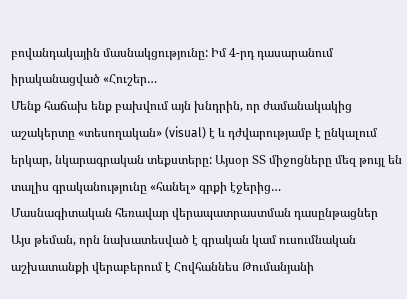բովանդակային մասնակցությունը: Իմ 4-րդ դասարանում իրականացված «Հուշեր…
Մենք հաճախ ենք բախվում այն խնդրին, որ ժամանակակից աշակերտը «տեսողական» (visual) է և դժվարությամբ է ընկալում երկար, նկարագրական տեքստերը: Այսօր ՏՏ միջոցները մեզ թույլ են տալիս գրականությունը «հանել» գրքի էջերից…
Մասնագիտական հեռավար վերապատրաստման դասընթացներ
Այս թեման, որն նախատեսված է գրական կամ ուսումնական աշխատանքի վերաբերում է Հովհաննես Թումանյանի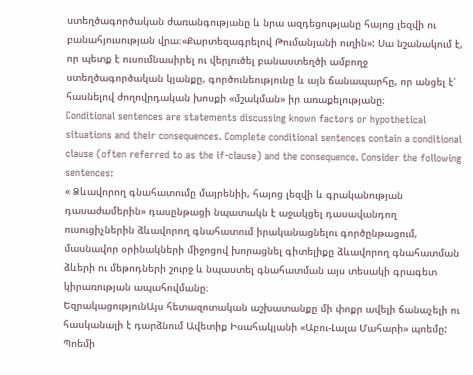ստեղծագործական ժառանգությանը և նրա ազդեցությանը հայոց լեզվի ու բանահյուսության վրա։«Քարտեզագրելով Թումանյանի ուղին»: Սա նշանակում է, որ պետք է ուսումնասիրել ու վերլուծել բանաստեղծի ամբողջ ստեղծագործական կյանքը, գործունեությունը և այն ճանապարհը, որ անցել է՝ հասնելով ժողովրդական խոսքի «մշակման» իր առաքելությանը։
Conditional sentences are statements discussing known factors or hypothetical situations and their consequences. Complete conditional sentences contain a conditional clause (often referred to as the if-clause) and the consequence. Consider the following sentences:
« Ձևավորող գնահատումը մայրենիի, հայոց լեզվի և գրականության դասաժամերին» դասընթացի նպատակն է աջակցել դասավանդող ուսուցիչներին ձևավորող գնահատում իրականացնելու գործընթացում, մասնավոր օրինակների միջոցով խորացնել գիտելիքը ձևավորող գնահատման ձևերի ու մեթոդների շուրջ և նպաստել գնահատման այս տեսակի գրագետ կիրառության ապահովմանը։
ԵզրակացությունԱյս հետազոտական աշխատանքը մի փոքր ավելի ճանաչելի ու հասկանալի է դարձնում Ավետիք Իսահակյանի «Աբու-Լալա Մահարի» պոեմը: Պոեմի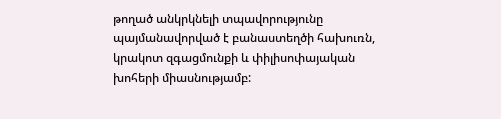թողած անկրկնելի տպավորությունը պայմանավորված է բանաստեղծի հախուռն, կրակոտ զգացմունքի և փիլիսոփայական խոհերի միասնությամբ: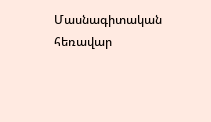Մասնագիտական հեռավար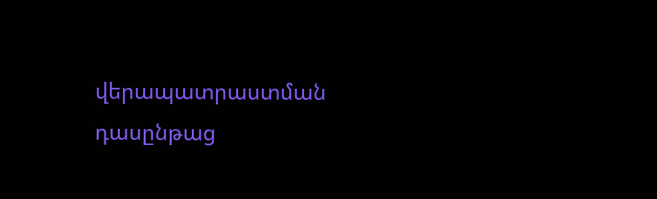վերապատրաստման դասընթաց